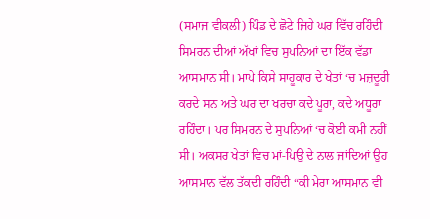(ਸਮਾਜ ਵੀਕਲੀ) ਪਿੰਡ ਦੇ ਛੋਟੇ ਜਿਹੇ ਘਰ ਵਿੱਚ ਰਹਿੰਦੀ ਸਿਮਰਨ ਦੀਆਂ ਅੱਖਾਂ ਵਿਚ ਸੁਪਨਿਆਂ ਦਾ ਇੱਕ ਵੱਡਾ ਆਸਮਾਨ ਸੀ। ਮਾਪੇ ਕਿਸੇ ਸਾਹੂਕਾਰ ਦੇ ਖੇਤਾਂ ‘ਚ ਮਜ਼ਦੂਰੀ ਕਰਦੇ ਸਨ ਅਤੇ ਘਰ ਦਾ ਖਰਚਾ ਕਦੇ ਪੂਰਾ, ਕਦੇ ਅਧੂਰਾ ਰਹਿੰਦਾ। ਪਰ ਸਿਮਰਨ ਦੇ ਸੁਪਨਿਆਂ ‘ਚ ਕੋਈ ਕਮੀ ਨਹੀਂ ਸੀ। ਅਕਸਰ ਖੇਤਾਂ ਵਿਚ ਮਾਂ-ਪਿਉ ਦੇ ਨਾਲ ਜਾਂਦਿਆਂ ਉਹ ਆਸਮਾਨ ਵੱਲ ਤੱਕਦੀ ਰਹਿੰਦੀ “ਕੀ ਮੇਰਾ ਆਸਮਾਨ ਵੀ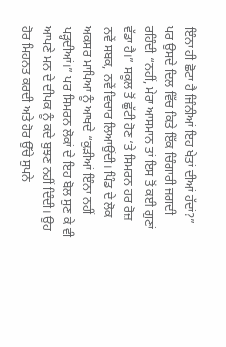ਇੰਨਾ ਹੀ ਛੋਟਾ ਹੈ ਜਿੰਨੀਆਂ ਇਹ ਖੇਤਾਂ ਦੀਆਂ ਹੱਦਾਂ?” ਪਰ ਉਸਦੇ ਦਿਲ ਵਿੱਚ ਕਿਤੇ ਇੱਕ ਚਿੰਗਾਰੀ ਜਗਦੀ ਰਹਿੰਦੀ “ਨਹੀਂ, ਮੇਰਾ ਆਸਮਾਨ ਤਾਂ ਇਸ ਤੋਂ ਕਈ ਗੁਣਾਂ ਵੱਡਾ ਹੈ।” ਸਕੂਲ ਤੋਂ ਛੁੱਟੀ ਹੋਣ ‘ਤੇ ਸਿਮਰਨ ਹਰ ਰੋਜ਼ ਨਵੇਂ ਸਬਕ, ਨਵੇਂ ਵਿਚਾਰ ਲਿਆਉਂਦੀ। ਪਿੰਡ ਦੇ ਲੋਕ ਅਕਸਰ ਮਾਪਿਆ ਨੂੰ ਆਖਦੇ “ਕੁੜੀਆਂ ਇੰਨਾ ਨਹੀਂ ਪੜ੍ਹਦੀਆਂ।” ਪਰ ਸਿਮਰਨ ਲੋਕਾਂ ਦੇ ਇਹ ਬੋਲ ਸੁਣ ਕੇ ਵੀ ਆਪਣੇ ਮਨ ਦੇ ਦੀਪਕ ਨੂੰ ਕਦੇ ਬੁਝਣ ਨਹੀਂ ਦਿੰਦੀ। ਉਹ ਹੋਰ ਮਿਹਨਤ ਕਰਦੀ ਅਤੇ ਹੋਰ ਉੱਚੇ ਸੁਪਨੇ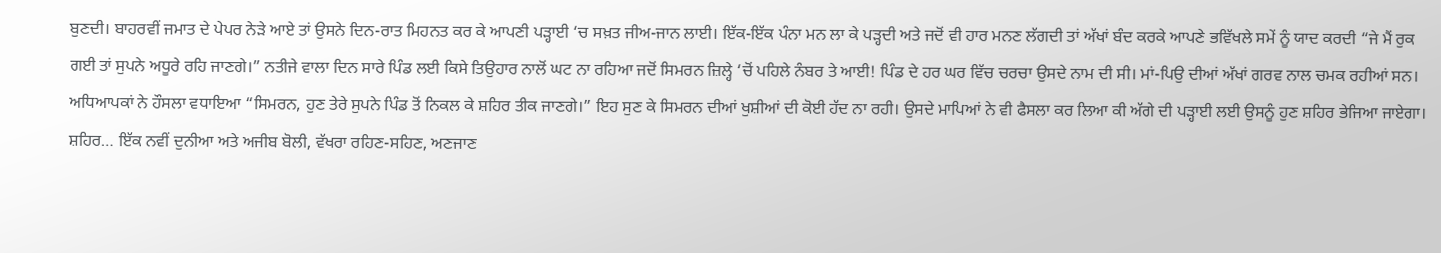ਬੁਣਦੀ। ਬਾਹਰਵੀਂ ਜਮਾਤ ਦੇ ਪੇਪਰ ਨੇੜੇ ਆਏ ਤਾਂ ਉਸਨੇ ਦਿਨ-ਰਾਤ ਮਿਹਨਤ ਕਰ ਕੇ ਆਪਣੀ ਪੜ੍ਹਾਈ ‘ਚ ਸਖ਼ਤ ਜੀਅ-ਜਾਨ ਲਾਈ। ਇੱਕ-ਇੱਕ ਪੰਨਾ ਮਨ ਲਾ ਕੇ ਪੜ੍ਹਦੀ ਅਤੇ ਜਦੋਂ ਵੀ ਹਾਰ ਮਨਣ ਲੱਗਦੀ ਤਾਂ ਅੱਖਾਂ ਬੰਦ ਕਰਕੇ ਆਪਣੇ ਭਵਿੱਖਲੇ ਸਮੇਂ ਨੂੰ ਯਾਦ ਕਰਦੀ “ਜੇ ਮੈਂ ਰੁਕ ਗਈ ਤਾਂ ਸੁਪਨੇ ਅਧੂਰੇ ਰਹਿ ਜਾਣਗੇ।” ਨਤੀਜੇ ਵਾਲਾ ਦਿਨ ਸਾਰੇ ਪਿੰਡ ਲਈ ਕਿਸੇ ਤਿਉਹਾਰ ਨਾਲੋਂ ਘਟ ਨਾ ਰਹਿਆ ਜਦੋਂ ਸਿਮਰਨ ਜ਼ਿਲ੍ਹੇ ‘ਚੋਂ ਪਹਿਲੇ ਨੰਬਰ ਤੇ ਆਈ! ਪਿੰਡ ਦੇ ਹਰ ਘਰ ਵਿੱਚ ਚਰਚਾ ਉਸਦੇ ਨਾਮ ਦੀ ਸੀ। ਮਾਂ-ਪਿਉ ਦੀਆਂ ਅੱਖਾਂ ਗਰਵ ਨਾਲ ਚਮਕ ਰਹੀਆਂ ਸਨ। ਅਧਿਆਪਕਾਂ ਨੇ ਹੌਸਲਾ ਵਧਾਇਆ “ਸਿਮਰਨ, ਹੁਣ ਤੇਰੇ ਸੁਪਨੇ ਪਿੰਡ ਤੋਂ ਨਿਕਲ ਕੇ ਸ਼ਹਿਰ ਤੀਕ ਜਾਣਗੇ।” ਇਹ ਸੁਣ ਕੇ ਸਿਮਰਨ ਦੀਆਂ ਖੁਸ਼ੀਆਂ ਦੀ ਕੋਈ ਹੱਦ ਨਾ ਰਹੀ। ਉਸਦੇ ਮਾਪਿਆਂ ਨੇ ਵੀ ਫੈਸਲਾ ਕਰ ਲਿਆ ਕੀ ਅੱਗੇ ਦੀ ਪੜ੍ਹਾਈ ਲਈ ਉਸਨੂੰ ਹੁਣ ਸ਼ਹਿਰ ਭੇਜਿਆ ਜਾਏਗਾ। ਸ਼ਹਿਰ… ਇੱਕ ਨਵੀਂ ਦੁਨੀਆ ਅਤੇ ਅਜੀਬ ਬੋਲੀ, ਵੱਖਰਾ ਰਹਿਣ-ਸਹਿਣ, ਅਣਜਾਣ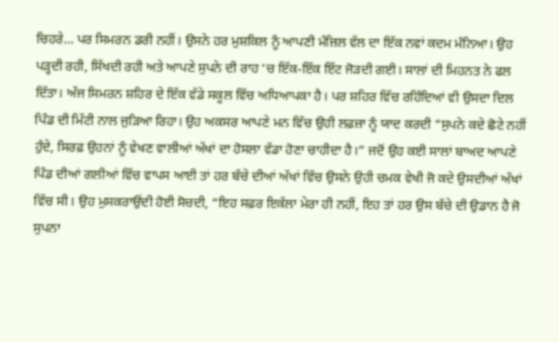ਚਿਹਰੇ… ਪਰ ਸਿਮਰਨ ਡਰੀ ਨਹੀਂ। ਉਸਨੇ ਹਰ ਮੁਸ਼ਕਿਲ ਨੂੰ ਆਪਣੀ ਮੰਜ਼ਿਲ ਵੱਲ ਦਾ ਇੱਕ ਨਵਾਂ ਕਦਮ ਮੰਨਿਆ। ਉਹ ਪੜ੍ਹਦੀ ਰਹੀ, ਸਿੱਖਦੀ ਰਹੀ ਅਤੇ ਆਪਣੇ ਸੁਪਨੇ ਦੀ ਰਾਹ ‘ਚ ਇੱਕ-ਇੱਕ ਇੱਟ ਜੋੜਦੀ ਗਈ। ਸਾਲਾਂ ਦੀ ਮਿਹਨਤ ਨੇ ਫਲ ਦਿੱਤਾ। ਅੱਜ ਸਿਮਰਨ ਸ਼ਹਿਰ ਦੇ ਇੱਕ ਵੱਡੇ ਸਕੂਲ ਵਿੱਚ ਅਧਿਆਪਕਾ ਹੈ। ਪਰ ਸ਼ਹਿਰ ਵਿੱਚ ਰਹਿੰਦਿਆਂ ਵੀ ਉਸਦਾ ਦਿਲ ਪਿੰਡ ਦੀ ਮਿੱਟੀ ਨਾਲ ਜੁੜਿਆ ਰਿਹਾ। ਉਹ ਅਕਸਰ ਆਪਣੇ ਮਨ ਵਿੱਚ ਉਹੀ ਲਫ਼ਜ਼ਾ ਨੂੰ ਯਾਦ ਕਰਦੀ “ਸੁਪਨੇ ਕਦੇ ਛੋਟੇ ਨਹੀਂ ਹੁੰਦੇ, ਸਿਰਫ਼ ਉਹਨਾਂ ਨੂੰ ਵੇਖਣ ਵਾਲੀਆਂ ਅੱਖਾਂ ਦਾ ਹੋਸਲਾ ਵੱਡਾ ਹੋਣਾ ਚਾਹੀਦਾ ਹੈ।” ਜਦੋਂ ਉਹ ਕਈ ਸਾਲਾਂ ਬਾਅਦ ਆਪਣੇ ਪਿੰਡ ਦੀਆਂ ਗਲੀਆਂ ਵਿੱਚ ਵਾਪਸ ਆਈ ਤਾਂ ਹਰ ਬੱਚੇ ਦੀਆਂ ਅੱਖਾਂ ਵਿੱਚ ਉਸਨੇ ਉਹੀ ਚਮਕ ਵੇਖੀ ਜੋ ਕਦੇ ਉਸਦੀਆਂ ਅੱਖਾਂ ਵਿੱਚ ਸੀ। ਉਹ ਮੁਸਕਰਾਉਂਦੀ ਹੋਈ ਸੋਚਦੀ, “ਇਹ ਸਫ਼ਰ ਇਕੱਲਾ ਮੇਰਾ ਹੀ ਨਹੀਂ, ਇਹ ਤਾਂ ਹਰ ਉਸ ਬੱਚੇ ਦੀ ਉਡਾਨ ਹੈ ਜੋ ਸੁਪਨਾ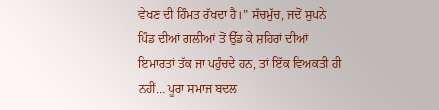ਵੇਖਣ ਦੀ ਹਿੰਮਤ ਰੱਖਦਾ ਹੈ।” ਸੱਚਮੁੱਚ, ਜਦੋਂ ਸੁਪਨੇ ਪਿੰਡ ਦੀਆਂ ਗਲੀਆਂ ਤੋਂ ਉੱਡ ਕੇ ਸ਼ਹਿਰਾਂ ਦੀਆਂ ਇਮਾਰਤਾਂ ਤੱਕ ਜਾ ਪਹੁੰਚਦੇ ਹਨ, ਤਾਂ ਇੱਕ ਵਿਅਕਤੀ ਹੀ ਨਹੀਂ… ਪੂਰਾ ਸਮਾਜ ਬਦਲ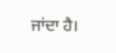ਜਾਂਦਾ ਹੈ।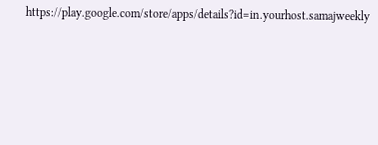https://play.google.com/store/apps/details?id=in.yourhost.samajweekly